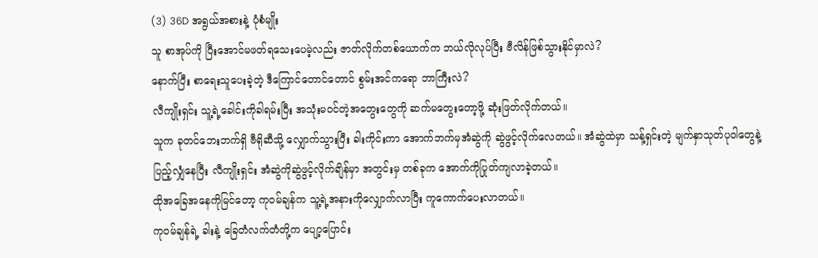(3) 36D အရွယ်အစားနဲ့ ပုံစံမျိုး
သူ စာအုပ်ကို ပြီးအောင်မဖတ်ရသေးပေမဲ့လည်း ဇာတ်လိုက်တစ်ယောက်က ဘယ်လိုလုပ်ပြီး ဗီလိန်ဖြစ်သွားနိုင်မှာလဲ?
နောက်ပြီး စာရေးသူပေးခဲ့တဲ့ ဒီကြောင်တောင်တောင် စွမ်းအင်ကရော ဘာကြီးလဲ?
လီကျိုးရှင်း သူ့ရဲ့ခေါင်းကိုခါရမ်းပြီး အသုံးမဝင်တဲ့အတွေးတွေကို ဆက်မတွေးတော့ဖို့ ဆုံးဖြတ်လိုက်တယ်။
သူက ခုတင်ဘေးဘက်ရှိ ဗီရိုဆီသို့ လျှောက်သွားပြီး ခါးကိုင်းကာ အောက်ဘက်မှအံဆွဲကို ဆွဲဖွင့်လိုက်လေတယ်။ အံဆွဲထဲမှာ သန့်ရှင်းတဲ့ မျက်နှာသုတ်ပုဝါတွေနဲ့ ပြည့်လျှံနေပြီး လီကျိုးရှင်း အံဆွဲကိုဆွဲဖွင့်လိုက်ချိန်မှာ အတွင်းမှ တစ်ခုက အောက်ကိုပြုတ်ကျလာခဲ့တယ်။
ထိုအခြေအနေကိုမြင်တော့ ကုဝမ်ချန်က သူ့ရဲ့အနားကိုလျှောက်လာပြီး ကူကောက်ပေးလာတယ်။
ကုဝမ်ချန်ရဲ့ ခါးနဲ့ ခြေတံလက်တံတို့က ပျော့ပြောင်း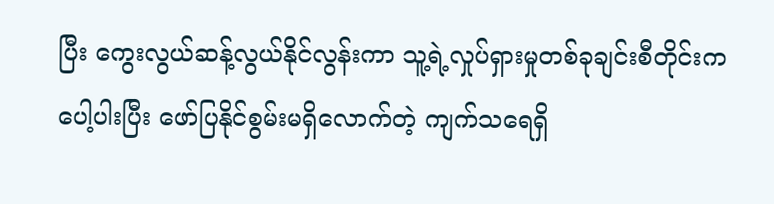ပြီး ကွေးလွယ်ဆန့်လွယ်နိုင်လွန်းကာ သူ့ရဲ့လှုပ်ရှားမှုတစ်ခုချင်းစီတိုင်းက ပေါ့ပါးပြီး ဖော်ပြနိုင်စွမ်းမရှိလောက်တဲ့ ကျက်သရေရှိ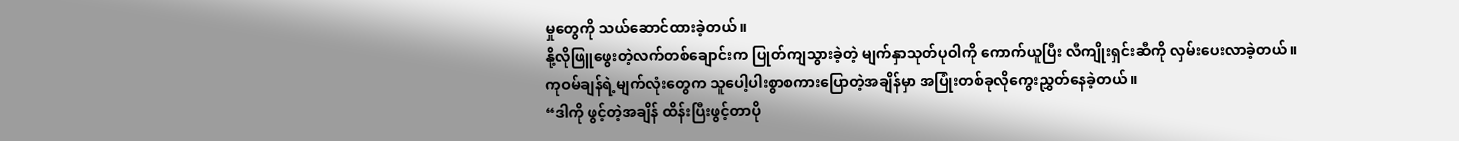မှုတွေကို သယ်ဆောင်ထားခဲ့တယ်။
နို့လိုဖြူဖွေးတဲ့လက်တစ်ချောင်းက ပြုတ်ကျသွားခဲ့တဲ့ မျက်နှာသုတ်ပုဝါကို ကောက်ယူပြီး လီကျိုးရှင်းဆီကို လှမ်းပေးလာခဲ့တယ်။
ကုဝမ်ချန်ရဲ့မျက်လုံးတွေက သူပေါ့ပါးစွာစကားပြောတဲ့အချိန်မှာ အပြုံးတစ်ခုလိုကွေးညွှတ်နေခဲ့တယ်။
“ဒါကို ဖွင့်တဲ့အချိန် ထိန်းပြီးဖွင့်တာပို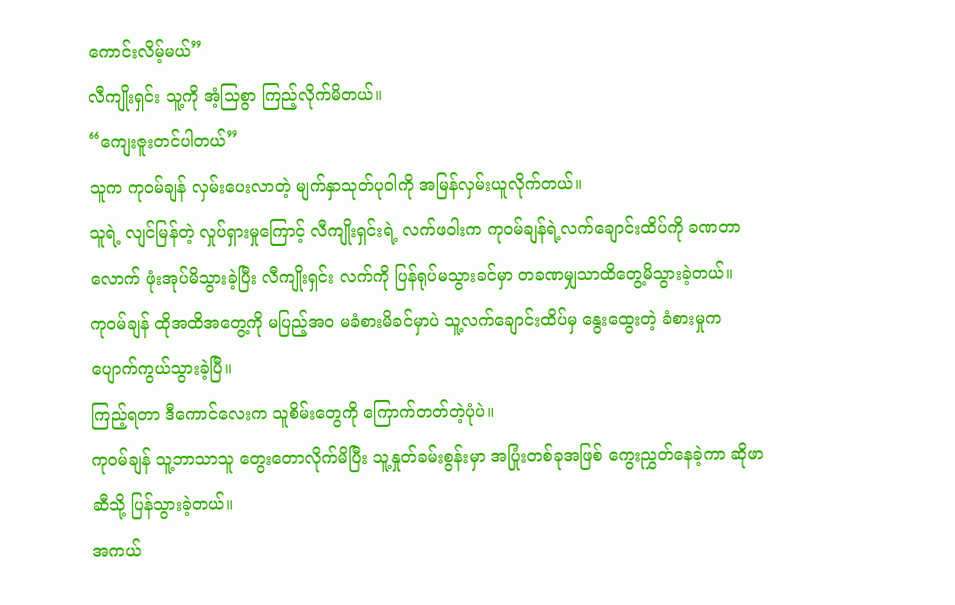ကောင်းလိမ့်မယ်”
လီကျိုးရှင်း သူ့ကို အံ့သြစွာ ကြည့်လိုက်မိတယ်။
“ကျေးဇူးတင်ပါတယ်”
သူက ကုဝမ်ချန် လှမ်းပေးလာတဲ့ မျက်နှာသုတ်ပုဝါကို အမြန်လှမ်းယူလိုက်တယ်။
သူရဲ့ လျင်မြန်တဲ့ လှုပ်ရှားမှုကြောင့် လီကျိုးရှင်းရဲ့ လက်ဖဝါးက ကုဝမ်ချန်ရဲ့လက်ချောင်းထိပ်ကို ခဏတာလောက် ဖုံးအုပ်မိသွားခဲ့ပြီး လီကျိုးရှင်း လက်ကို ပြန်ရုပ်မသွားခင်မှာ တခဏမျှသာထိတွေ့မိသွားခဲ့တယ်။
ကုဝမ်ချန် ထိုအထိအတွေ့ကို မပြည့်အဝ မခံစားမိခင်မှာပဲ သူ့လက်ချောင်းထိပ်မှ နွေးထွေးတဲ့ ခံစားမှုက ပျောက်ကွယ်သွားခဲ့ပြီ။
ကြည့်ရတာ ဒီကောင်လေးက သူစိမ်းတွေကို ကြောက်တတ်တဲ့ပုံပဲ။
ကုဝမ်ချန် သူ့ဘာသာသူ တွေးတောလိုက်မိပြီး သူ့နှုတ်ခမ်းစွန်းမှာ အပြုံးတစ်ခုအဖြစ် ကွေးညွှတ်နေခဲ့ကာ ဆိုဖာဆီသို့ ပြန်သွားခဲ့တယ်။
အကယ်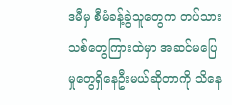ဒမီမှ စီမံခန့်ခွဲသူတွေက တပ်သားသစ်တွေကြားထဲမှာ အဆင်မပြေမှုတွေရှိနေဦးမယ်ဆိုတာကို သိနေ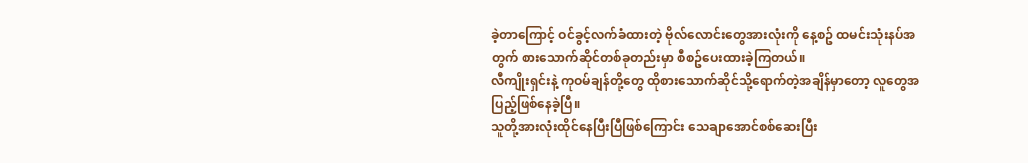ခဲ့တာကြောင့် ဝင်ခွင့်လက်ခံထားတဲ့ ဗိုလ်လောင်းတွေအားလုံးကို နေ့စဥ် ထမင်းသုံးနပ်အတွက် စားသောက်ဆိုင်တစ်ခုတည်းမှာ စီစဥ်ပေးထားခဲ့ကြတယ်။
လီကျိုးရှင်းနဲ့ ကုဝမ်ချန်တို့တွေ ထိုစားသောက်ဆိုင်သို့ရောက်တဲ့အချိန်မှာတော့ လူတွေအပြည့်ဖြစ်နေခဲ့ပြီ။
သူတို့အားလုံးထိုင်နေပြီးပြီဖြစ်ကြောင်း သေချာအောင်စစ်ဆေးပြီး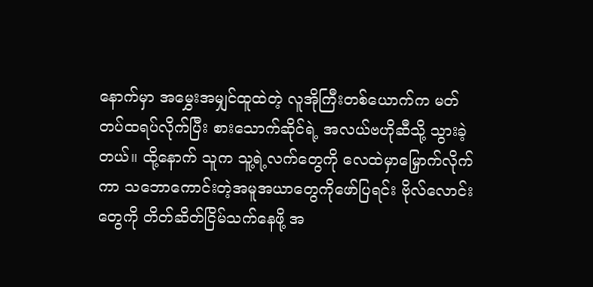နောက်မှာ အမွှေးအမျှင်ထူထဲတဲ့ လူအိုကြီးတစ်ယောက်က မတ်တပ်ထရပ်လိုက်ပြီး စားသောက်ဆိုင်ရဲ့ အလယ်ဗဟိုဆီသို့ သွားခဲ့တယ်။ ထို့နောက် သူက သူ့ရဲ့လက်တွေကို လေထဲမှာမြှောက်လိုက်ကာ သဘောကောင်းတဲ့အမူအယာတွေကိုဖော်ပြရင်း ဗိုလ်လောင်းတွေကို တိတ်ဆိတ်ငြိမ်သက်နေဖို့ အ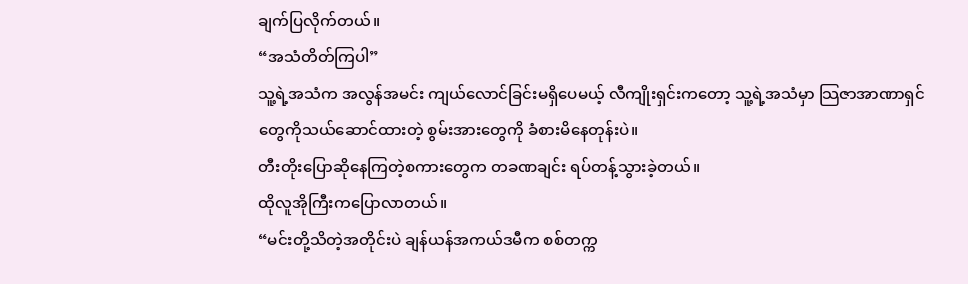ချက်ပြလိုက်တယ်။
“အသံတိတ်ကြပါ”
သူ့ရဲ့အသံက အလွန်အမင်း ကျယ်လောင်ခြင်းမရှိပေမယ့် လီကျိုးရှင်းကတော့ သူ့ရဲ့အသံမှာ သြဇာအာဏာရှင်တွေကိုသယ်ဆောင်ထားတဲ့ စွမ်းအားတွေကို ခံစားမိနေတုန်းပဲ။
တီးတိုးပြောဆိုနေကြတဲ့စကားတွေက တခဏချင်း ရပ်တန့်သွားခဲ့တယ်။
ထိုလူအိုကြီးကပြောလာတယ်။
“မင်းတို့သိတဲ့အတိုင်းပဲ ချန်ယန်အကယ်ဒမီက စစ်တက္က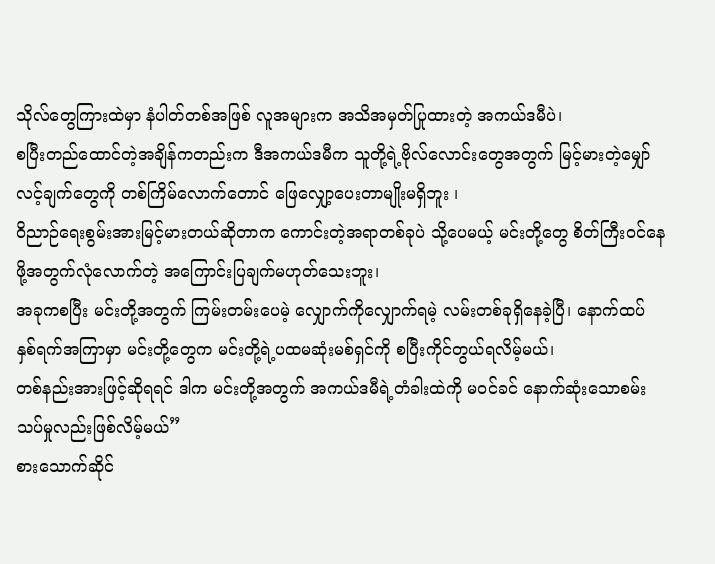သိုလ်တွေကြားထဲမှာ နံပါတ်တစ်အဖြစ် လူအများက အသိအမှတ်ပြုထားတဲ့ အကယ်ဒမီပဲ၊
စပြီးတည်ထောင်တဲ့အချိန်ကတည်းက ဒီအကယ်ဒမီက သူတို့ရဲ့ဗိုလ်လောင်းတွေအတွက် မြင့်မားတဲ့မျှော်လင့်ချက်တွေကို တစ်ကြိမ်လောက်တောင် ဖြေလျှော့ပေးတာမျိုးမရှိဘူး ၊
ဝိညာဉ်ရေးစွမ်းအားမြင့်မားတယ်ဆိုတာက ကောင်းတဲ့အရာတစ်ခုပဲ သို့ပေမယ့် မင်းတို့တွေ စိတ်ကြီးဝင်နေဖို့အတွက်လုံလောက်တဲ့ အကြောင်းပြချက်မဟုတ်သေးဘူး၊
အခုကစပြီး မင်းတို့အတွက် ကြမ်းတမ်းပေမဲ့ လျှောက်ကိုလျှောက်ရမဲ့ လမ်းတစ်ခုရှိနေခဲ့ပြီ၊ နောက်ထပ် နှစ်ရက်အကြာမှာ မင်းတို့တွေက မင်းတို့ရဲ့ပထမဆုံးမစ်ရှင်ကို စပြီးကိုင်တွယ်ရလိမ့်မယ်၊
တစ်နည်းအားဖြင့်ဆိုရရင် ဒါက မင်းတို့အတွက် အကယ်ဒမီရဲ့တံခါးထဲကို မဝင်ခင် နောက်ဆုံးသောစမ်းသပ်မှုလည်းဖြစ်လိမ့်မယ်”
စားသောက်ဆိုင်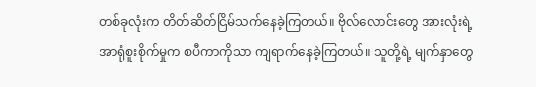တစ်ခုလုံးက တိတ်ဆိတ်ငြိမ်သက်နေခဲ့ကြတယ်။ ဗိုလ်လောင်းတွေ အားလုံးရဲ့ အာရုံစူးစိုက်မှုက စပီကာကိုသာ ကျရာက်နေခဲ့ကြတယ်။ သူတို့ရဲ့ မျက်နှာတွေ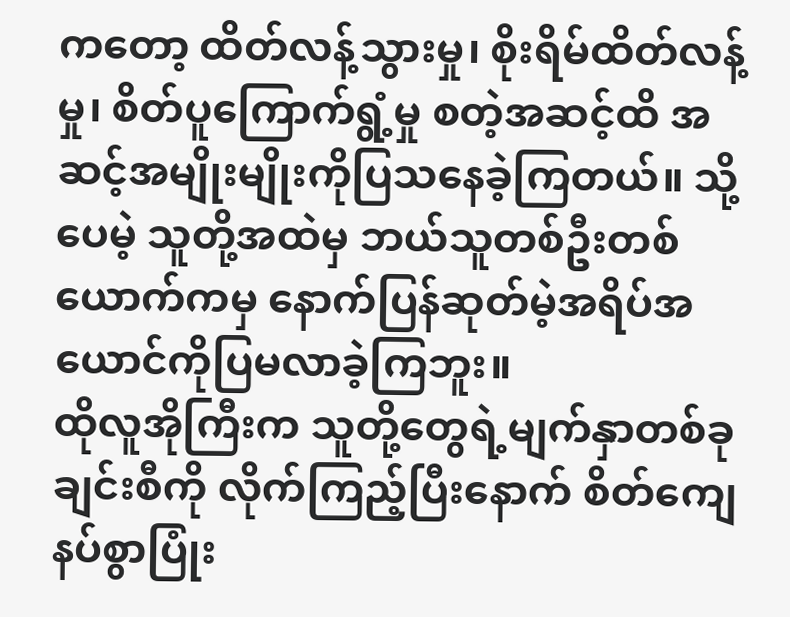ကတော့ ထိတ်လန့်သွားမှု၊ စိုးရိမ်ထိတ်လန့်မှု၊ စိတ်ပူကြောက်ရွံ့မှု စတဲ့အဆင့်ထိ အဆင့်အမျိုးမျိုးကိုပြသနေခဲ့ကြတယ်။ သို့ပေမဲ့ သူတို့အထဲမှ ဘယ်သူတစ်ဦးတစ်ယောက်ကမှ နောက်ပြန်ဆုတ်မဲ့အရိပ်အယောင်ကိုပြမလာခဲ့ကြဘူး။
ထိုလူအိုကြီးက သူတို့တွေရဲ့မျက်နှာတစ်ခုချင်းစီကို လိုက်ကြည့်ပြီးနောက် စိတ်ကျေနပ်စွာပြုံး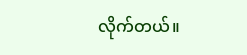လိုက်တယ်။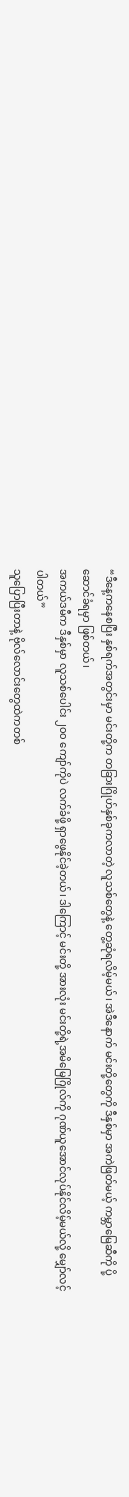“ဒီနေ့ကနေစပြီး နှစ်ရက်အတွင်းမှာ မင်းတို့က တခြားဂြိုဟ်နှစ်ခုကလာတဲ့ လူသစ်တွေနဲ့ တွေ့ဆုံရလိမ့်မယ်၊ အဲဒီနောက် မင်းတို့တွေကို ဒီနှစ်မှာ အကဲဖြတ်မယ့် ကမ္ဘာမြေဆီကို ပို့ဆောင်ခံရမှာ ဖြစ်တယ်၊
အကယ်ဒမီက ဒီနှစ်မှာ လူသစ်ပေါင်း ၂၀၀ ကျော်ကိုပဲ လက်ခံဖို့ ရှာဖွေနိုင်ခဲ့တယ်၊ ဒါကြောင့် မင်းတို့ အားလုံး မင်းတို့ရဲ့အမိမြေဂြိုလ်ကို ဂုဏ်ယူအောင်လုပ်နိုင်လိမ့်မယ်လို့ မျှော်လင့်ပါတယ်”
သူပြောပြီးတာနဲ့ ဗိုလ်လောင်းတွေထဲကတစ်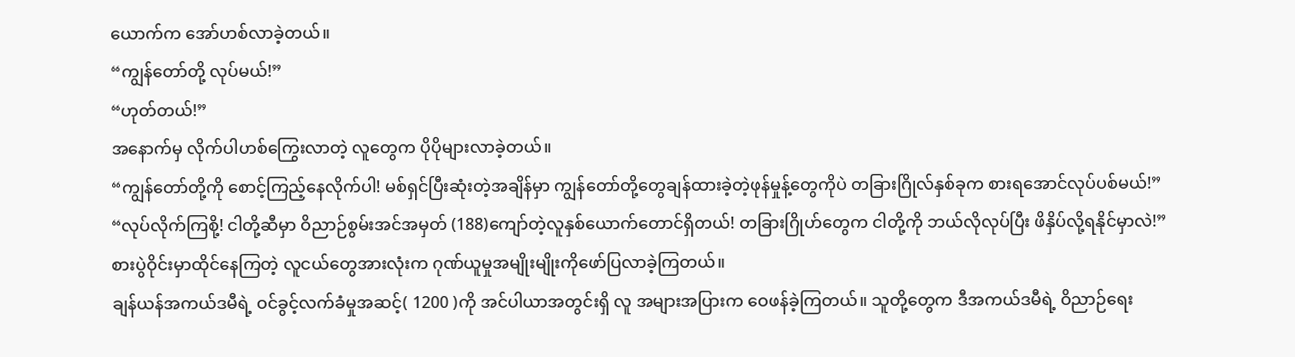ယောက်က အော်ဟစ်လာခဲ့တယ်။
“ကျွန်တော်တို့ လုပ်မယ်!”
“ဟုတ်တယ်!”
အနောက်မှ လိုက်ပါဟစ်ကြွေးလာတဲ့ လူတွေက ပိုပိုများလာခဲ့တယ်။
“ကျွန်တော်တို့ကို စောင့်ကြည့်နေလိုက်ပါ! မစ်ရှင်ပြီးဆုံးတဲ့အချိန်မှာ ကျွန်တော်တို့တွေချန်ထားခဲ့တဲ့ဖုန်မှုန့်တွေကိုပဲ တခြားဂြိုလ်နှစ်ခုက စားရအောင်လုပ်ပစ်မယ်!”
“လုပ်လိုက်ကြစို့! ငါတို့ဆီမှာ ဝိညာဉ်စွမ်းအင်အမှတ် (188)ကျော်တဲ့လူနှစ်ယောက်တောင်ရှိတယ်! တခြားဂြိုဟ်တွေက ငါတို့ကို ဘယ်လိုလုပ်ပြီး ဖိနှိပ်လို့ရနိုင်မှာလဲ!”
စားပွဲဝိုင်းမှာထိုင်နေကြတဲ့ လူငယ်တွေအားလုံးက ဂုဏ်ယူမှုအမျိုးမျိုးကိုဖော်ပြလာခဲ့ကြတယ်။
ချန်ယန်အကယ်ဒမီရဲ့ ဝင်ခွင့်လက်ခံမှုအဆင့်( 1200 )ကို အင်ပါယာအတွင်းရှိ လူ အများအပြားက ဝေဖန်ခဲ့ကြတယ်။ သူတို့တွေက ဒီအကယ်ဒမီရဲ့ ဝိညာဉ်ရေး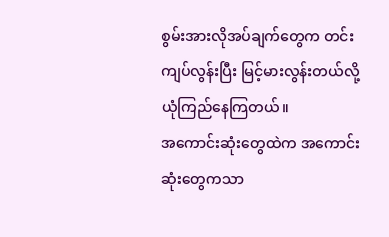စွမ်းအားလိုအပ်ချက်တွေက တင်းကျပ်လွန်းပြီး မြင့်မားလွန်းတယ်လို့ယုံကြည်နေကြတယ်။
အကောင်းဆုံးတွေထဲက အကောင်းဆုံးတွေကသာ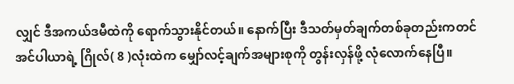လျှင် ဒီအကယ်ဒမီထဲကို ရောက်သွားနိုင်တယ်။ နောက်ပြီး ဒီသတ်မှတ်ချက်တစ်ခုတည်းကတင် အင်ပါယာရဲ့ ဂြိုလ်( 8 )လုံးထဲက မျှော်လင့်ချက်အများစုကို တွန်းလှန်ဖို့ လုံလောက်နေပြီ။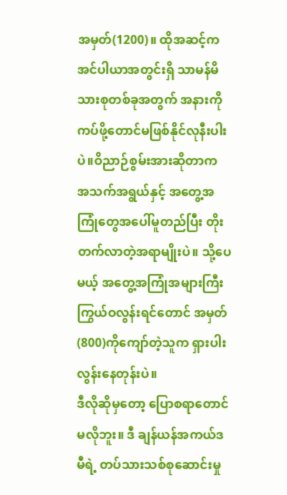အမှတ်(1200)။ ထိုအဆင့်က အင်ပါယာအတွင်းရှိ သာမန်မိသားစုတစ်ခုအတွက် အနားကိုကပ်ဖို့တောင်မဖြစ်နိုင်လုနီးပါးပဲ။ဝိညာဉ်စွမ်းအားဆိုတာက အသက်အရွယ်နှင့် အတွေ့အကြုံတွေအပေါ်မူတည်ပြီး တိုးတက်လာတဲ့အရာမျိုးပဲ။ သို့ပေမယ့် အတွေ့အကြုံအများကြီးကြွယ်ဝလွန်းရင်တောင် အမှတ်(800)ကိုကျော်တဲ့သူက ရှားပါးလွန်းနေတုန်းပဲ။
ဒီလိုဆိုမှတော့ ပြောစရာတောင်မလိုဘူး။ ဒီ ချန်ယန်အကယ်ဒမီရဲ့ တပ်သားသစ်စုဆောင်းမှု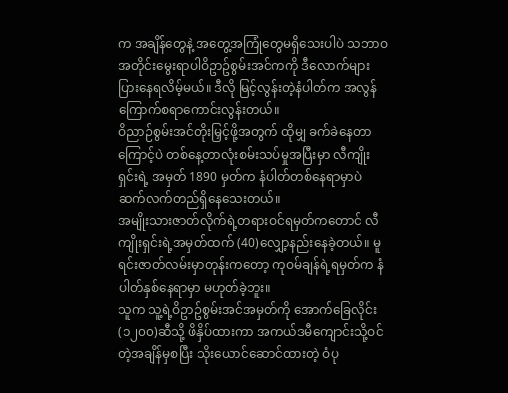က အချိန်တွေနဲ့ အတွေ့အကြုံတွေမရှိသေးပါပဲ သဘာဝအတိုင်းမွေးရာပါဝိဥာဥ်စွမ်းအင်ကကို ဒီလောက်များပြားနေရလိမ့်မယ်။ ဒီလို မြင့်လွန်းတဲ့နံပါတ်က အလွန်ကြောက်စရာကောင်းလွန်းတယ်။
ဝိညာဉ်စွမ်းအင်တိုးမြှင့်ဖို့အတွက် ထိုမျှ ခက်ခဲနေတာကြောင့်ပဲ တစ်နေ့တာလုံးစမ်းသပ်မှုအပြီးမှာ လီကျိုးရှင်းရဲ့ အမှတ် 1890 မှတ်က နံပါတ်တစ်နေရာမှာပဲ ဆက်လက်တည်ရှိနေသေးတယ်။
အမျိုးသားဇာတ်လိုက်ရဲ့တရားဝင်ရမှတ်ကတောင် လီကျိုးရှင်းရဲ့အမှတ်ထက် (40)လျှော့နည်းနေခဲ့တယ်။ မူရင်းဇာတ်လမ်းမှာတုန်းကတော့ ကုဝမ်ချန်ရဲ့ရမှတ်က နံပါတ်နှစ်နေရာမှာ မဟုတ်ခဲ့ဘူး။
သူက သူ့ရဲ့ဝိဥာဥ်စွမ်းအင်အမှတ်ကို အောက်ခြေလိုင်း (၁၂၀၀)ဆီသို့ ဖိနှိပ်ထားကာ အကယ်ဒမီကျောင်းသို့ဝင်တဲ့အချိန်မှစပြီး သိုးယောင်ဆောင်ထားတဲ့ ဝံပု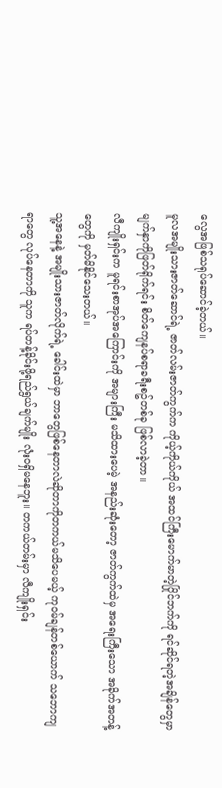လွေအဖြစ်သရုပ်ဆောင်ခဲ့တယ်။
မူလအမျိုးသားဇာတ်ဆောင်ရဲ့ ဇာတ်လမ်းဇာတ်ကွက်က ကိုယ့်ကိုယ်ကိုယ် အထင်ကြီးမောက်မာတဲ့ပြိုင်ဘက်ကို ရင်ဆိုင်ရတဲ့အချိန်တွေမှာ မျက်နှာကိုဖြတ်ရိုက်ရင်း စိတ်ကျေနပ်စရာခရီးစဥ်တစ်ခု ဖြစ်လာခဲ့တာ။
လီကျိုးရှင်းက မူရင်းစာအုပ်အကြောင်းကို အများကြီး မသိထားပေမဲ့ အနည်းဆုံးတော့ ဇာတ်ကွက်ထဲမှ အရေးကြီးသော အခိုက်အတန့်တွေကို မှတ်မိနိုင်သေးတယ်။
သူ့အနေနဲ့ အမျိုးသားဇာတ်လိုက်ရဲ့ ခေါင်းထဲမှာ ဘာတွေဖြစ်နေတာလဲဆိုတာကိုတကယ်မသိပေမယ့် ကုဝမ်ချန်တစ်ယောက် သဘောကျရာတွေ လုပ်နေတာကို သူက ရပ်တန့်ခိုင်းဖို့ရည်ရွယ်ချက်မျိုး လုံးဝရှိမနေဘူး။ တကယ်တမ်းမှာ လီကျိုးရှင်း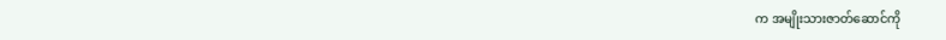က အမျိုးသားဇာတ်ဆောင်ကို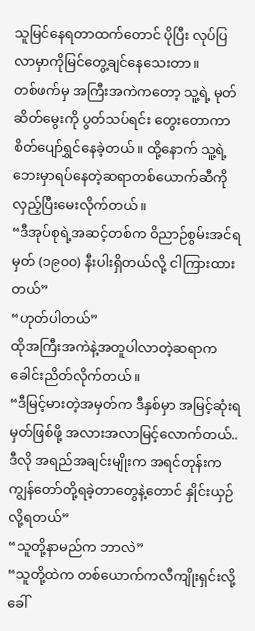သူမြင်နေရတာထက်တောင် ပိုပြီး လုပ်ပြလာမှာကိုမြင်တွေ့ချင်နေသေးတာ။
တစ်ဖက်မှ အကြီးအကဲကတော့ သူ့ရဲ့ မုတ်ဆိတ်မွေးကို ပွတ်သပ်ရင်း တွေးတောကာ စိတ်ပျော်ရွှင်နေခဲ့တယ်။ ထို့နောက် သူ့ရဲ့ဘေးမှာရပ်နေတဲ့ဆရာတစ်ယောက်ဆီကိုလှည့်ပြီးမေးလိုက်တယ်။
“ဒီအုပ်စုရဲ့အဆင့်တစ်က ဝိညာဉ်စွမ်းအင်ရမှတ် (၁၉၀၀) နီးပါးရှိတယ်လို့ ငါကြားထားတယ်”
“ဟုတ်ပါတယ်”
ထိုအကြီးအကဲနဲ့အတူပါလာတဲ့ဆရာက ခေါင်းညိတ်လိုက်တယ်။
“ဒီမြင့်မားတဲ့အမှတ်က ဒီနှစ်မှာ အမြင့်ဆုံးရမှတ်ဖြစ်ဖို့ အလားအလာမြင့်လောက်တယ်.. ဒီလို အရည်အချင်းမျိုးက အရင်တုန်းက ကျွန်တော်တို့ရခဲ့တာတွေနဲ့တောင် နှိုင်းယှဉ်လို့ရတယ်”
“သူတို့နာမည်က ဘာလဲ”
“သူတို့ထဲက တစ်ယောက်ကလီကျိုးရှင်းလို့ခေါ်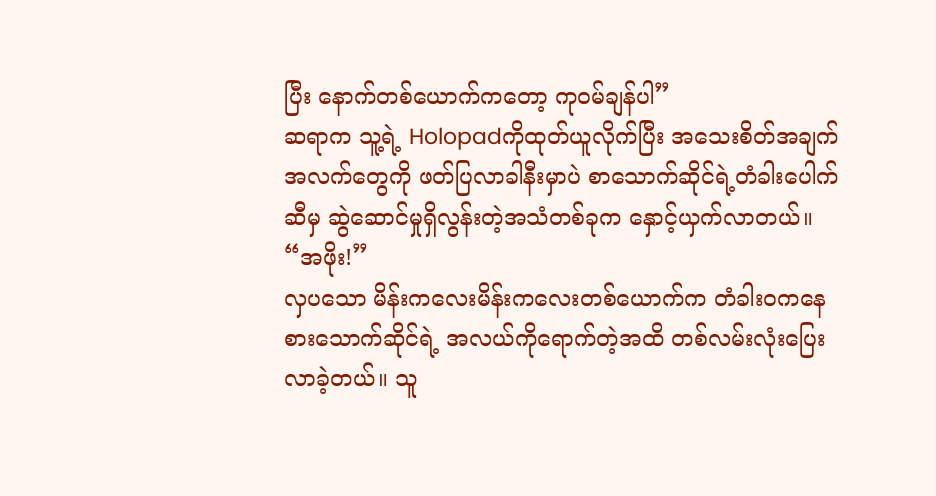ပြီး နောက်တစ်ယောက်ကတော့ ကုဝမ်ချန်ပါ”
ဆရာက သူ့ရဲ့ Holopadကိုထုတ်ယူလိုက်ပြီး အသေးစိတ်အချက်အလက်တွေကို ဖတ်ပြလာခါနီးမှာပဲ စာသောက်ဆိုင်ရဲ့တံခါးပေါက်ဆီမှ ဆွဲဆောင်မှုရှိလွန်းတဲ့အသံတစ်ခုက နှောင့်ယှက်လာတယ်။
“အဖိုး!”
လှပသော မိန်းကလေးမိန်းကလေးတစ်ယောက်က တံခါးဝကနေ စားသောက်ဆိုင်ရဲ့ အလယ်ကိုရောက်တဲ့အထိ တစ်လမ်းလုံးပြေးလာခဲ့တယ်။ သူ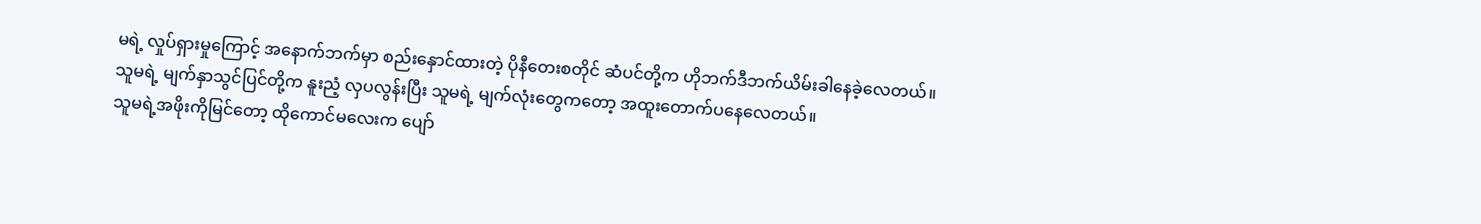မရဲ့ လှုပ်ရှားမှုကြောင့် အနောက်ဘက်မှာ စည်းနှောင်ထားတဲ့ ပိုနီတေးစတိုင် ဆံပင်တို့က ဟိုဘက်ဒီဘက်ယိမ်းခါနေခဲ့လေတယ်။
သူမရဲ့ မျက်နှာသွင်ပြင်တို့က နူးညံ့ လှပလွန်းပြီး သူမရဲ့ မျက်လုံးတွေကတော့ အထူးတောက်ပနေလေတယ်။
သူမရဲ့အဖိုးကိုမြင်တော့ ထိုကောင်မလေးက ပျော်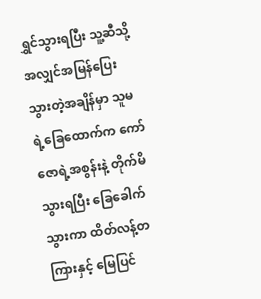ရွှင်သွားရပြီး သူ့ဆီသို့အလျှင်အမြန်ပြေးသွားတဲ့အချိန်မှာ သူမရဲ့ခြေထောက်က ကော်ဇောရဲ့အစွန်းနဲ့ တိုက်မိသွားရပြီး ခြေခေါက်သွားကာ ထိတ်လန့်တကြားနှင့် မြေပြင်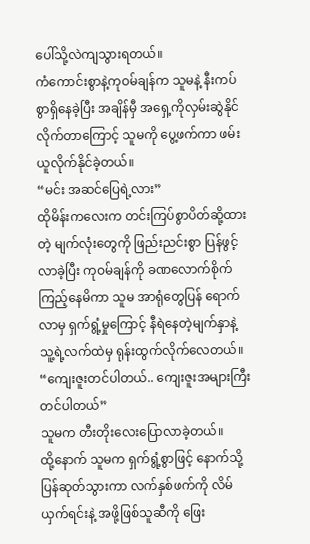ပေါ်သို့လဲကျသွားရတယ်။
ကံကောင်းစွာနဲ့ကုဝမ်ချန်က သူမနဲ့ နီးကပ်စွာရှိနေခဲ့ပြီး အချိန်မှီ အရှေ့ကိုလှမ်းဆွဲနိုင်လိုက်တာကြောင့် သူမကို ပွေ့ဖက်ကာ ဖမ်းယူလိုက်နိုင်ခဲ့တယ်။
“မင်း အဆင်ပြေရဲ့လား”
ထိုမိန်းကလေးက တင်းကြပ်စွာပိတ်ဆို့ထားတဲ့ မျက်လုံးတွေကို ဖြည်းညင်းစွာ ပြန်ဖွင့်လာခဲ့ပြီး ကုဝမ်ချန်ကို ခဏလောက်စိုက်ကြည့်နေမိကာ သူမ အာရုံတွေပြန် ရောက်လာမှ ရှက်ရွံ့မှုကြောင့် နီရဲနေတဲ့မျက်နှာနဲ့ သူ့ရဲ့လက်ထဲမှ ရုန်းထွက်လိုက်လေတယ်။
“ကျေးဇူးတင်ပါတယ်.. ကျေးဇူးအများကြီးတင်ပါတယ်”
သူမက တီးတိုးလေးပြောလာခဲ့တယ်။
ထို့နောက် သူမက ရှက်ရွံ့စွာဖြင့် နောက်သို့ပြန်ဆုတ်သွားကာ လက်နှစ်ဖက်ကို လိမ်ယှက်ရင်းနဲ့ အဖို့ဖြစ်သူဆီကို ဖြေး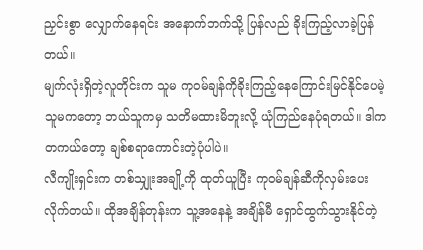ညှင်းစွာ လျှောက်နေရင်း အနောက်ဘက်သို့ ပြန်လည် ခိုးကြည့်လာခဲ့ပြန်တယ်။
မျက်လုံးရှိတဲ့လူတိုင်းက သူမ ကုဝမ်ချန်ကိုခိုးကြည့်နေကြောင်းမြင်နိုင်ပေမဲ့ သူမကတော့ ဘယ်သူကမှ သတိမထားမိဘူးလို့ ယုံကြည်နေပုံရတယ်။ ဒါက တကယ်တော့ ချစ်စရာကောင်းတဲ့ပုံပါပဲ။
လီကျိုးရှင်းက တစ်သျှုးအချို့ကို ထုတ်ယူပြီး ကုဝမ်ချန်ဆီကိုလှမ်းပေးလိုက်တယ်။ ထိုအချိန်တုန်းက သူ့အနေနဲ့ အချိန်မီ ရှောင်ထွက်သွားနိုင်တဲ့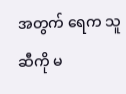အတွက် ရေက သူဆီကို မ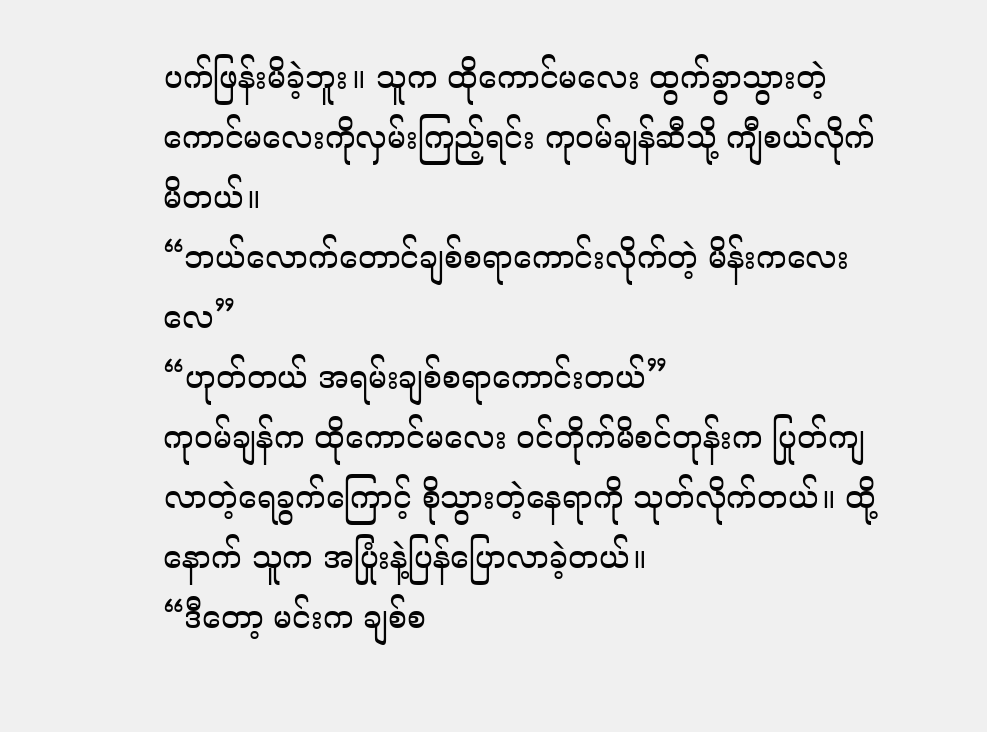ပက်ဖြန်းမိခဲ့ဘူး။ သူက ထိုကောင်မလေး ထွက်ခွာသွားတဲ့ ကောင်မလေးကိုလှမ်းကြည့်ရင်း ကုဝမ်ချန်ဆီသို့ ကျီစယ်လိုက်မိတယ်။
“ဘယ်လောက်တောင်ချစ်စရာကောင်းလိုက်တဲ့ မိန်းကလေးလေ”
“ဟုတ်တယ် အရမ်းချစ်စရာကောင်းတယ်”
ကုဝမ်ချန်က ထိုကောင်မလေး ဝင်တိုက်မိစင်တုန်းက ပြုတ်ကျလာတဲ့ရေခွက်ကြောင့် စိုသွားတဲ့နေရာကို သုတ်လိုက်တယ်။ ထို့နောက် သူက အပြုံးနဲ့ပြန်ပြောလာခဲ့တယ်။
“ဒီတော့ မင်းက ချစ်စ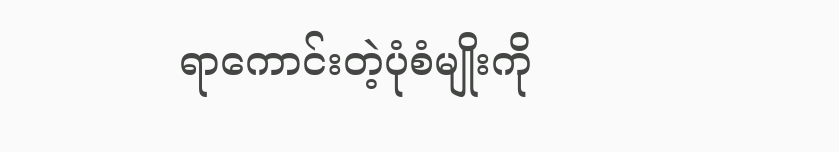ရာကောင်းတဲ့ပုံစံမျိုးကို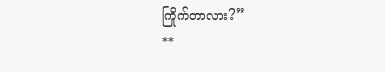ကြိုက်တာလား?”
**